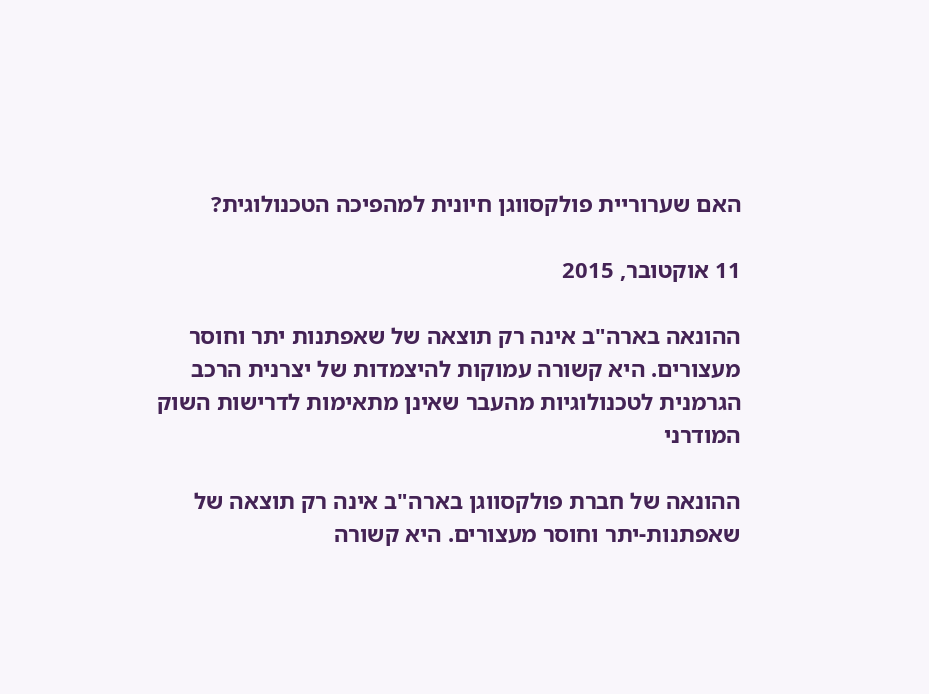האם שערוריית פולקסווגן חיונית למהפיכה הטכנולוגית?

11 אוקטובר, 2015

ההונאה בארה"ב אינה רק תוצאה של שאפתנות יתר וחוסר מעצורים. היא קשורה עמוקות להיצמדות של יצרנית הרכב הגרמנית לטכנולוגיות מהעבר שאינן מתאימות לדרישות השוק המודרני

ההונאה של חברת פולקסווגן בארה"ב אינה רק תוצאה של שאפתנות-יתר וחוסר מעצורים. היא קשורה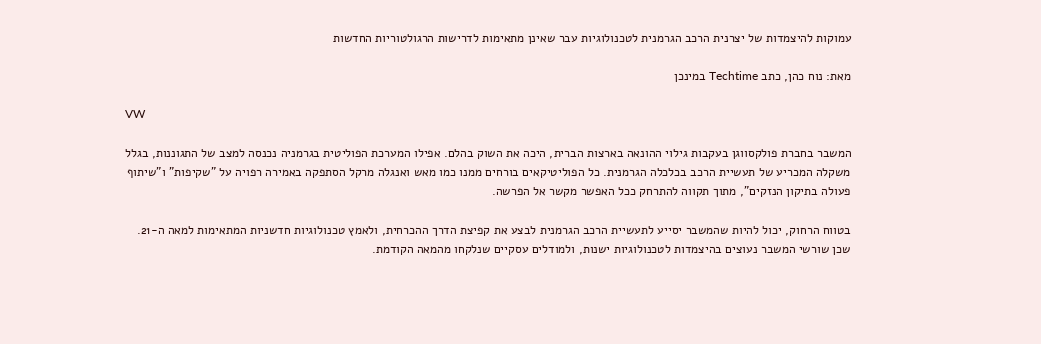עמוקות להיצמדות של יצרנית הרכב הגרמנית לטכנולוגיות עבר שאינן מתאימות לדרישות הרגולטוריות החדשות

מאת: נוח כהן, כתב Techtime במינכן

VW

המשבר בחברת פולקסווגן בעקבות גילוי ההונאה בארצות הברית, היכה את השוק בהלם. אפילו המערכת הפוליטית בגרמניה נכנסה למצב של התגוננות, בגלל משקלה המכריע של תעשיית הרכב בכלכלה הגרמנית. כל הפוליטיקאים בורחים ממנו כמו מאש ואנגלה מרקל הסתפקה באמירה רפויה על "שקיפות" ו"שיתוף פעולה בתיקון הנזקים", מתוך תקווה להתרחק ככל האפשר מקשר אל הפרשה.

בטווח הרחוק, יכול להיות שהמשבר יסייע לתעשיית הרכב הגרמנית לבצע את קפיצת הדרך ההכרחית, ולאמץ טכנולוגיות חדשניות המתאימות למאה ה-21. שכן שורשי המשבר נעוצים בהיצמדות לטכנולוגיות ישנות, ולמודלים עסקיים שנלקחו מהמאה הקודמת.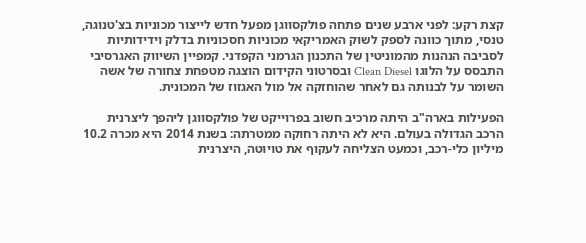קצת רקע: לפני ארבע שנים פתחה פולקסווגן מפעל חדש לייצור מכוניות בצ'טנוגה, טנסי, מתוך כוונה לספק לשוק האמריקאי מכוניות חסכוניות בדלק וידידותיות לסביבה הנהנות מהמוניטין של התכנון הגרמני הקפדני. קמפיין השיווק האגרסיבי התבסס על הלוגו Clean Diesel ובסרטוני הקידום הוצגה מטפחת צחורה של אשה השומר על לבנותה גם לאחר שהוחזקה אל מול האגזוז של המכונית.

הפעילות בארה"ב היתה מרכיב חשוב בפרוייקט של פולקסווגן ליהפך ליצרנית הרכב הגדולה בעולם. היא לא היתה רחוקה ממטרתה: בשנת 2014 היא מכרה 10.2 מיליון כלי-רכב, וכמעט הצליחה לעקוף את טויוטה, היצרנית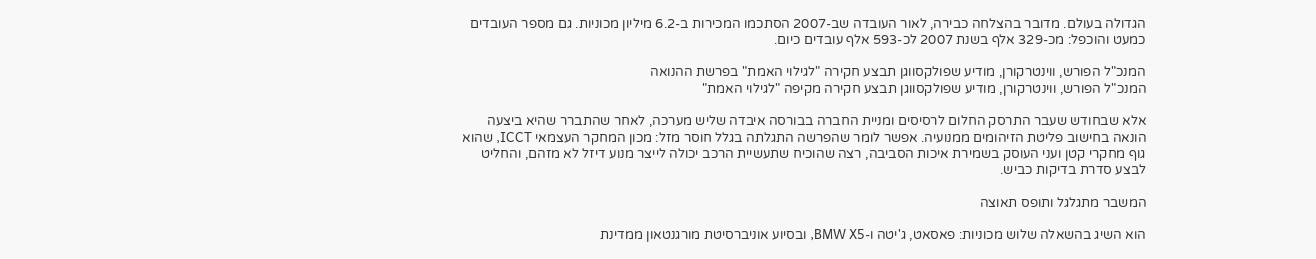הגדולה בעולם. מדובר בהצלחה כבירה, לאור העובדה שב-2007 הסתכמו המכירות ב-6.2 מיליון מכוניות. גם מספר העובדים כמעט והוכפל: מכ-329 אלף בשנת 2007 לכ-593 אלף עובדים כיום.

המנכ"ל הפורש, ווינטרקורן, מודיע שפולקסווגן תבצע חקירה "לגילוי האמת" בפרשת ההנואה
המנכ"ל הפורש, ווינטרקורן, מודיע שפולקסווגן תבצע חקירה מקיפה "לגילוי האמת"

אלא שבחודש שעבר התרסק החלום לרסיסים ומניית החברה בבורסה איבדה שליש מערכה, לאחר שהתברר שהיא ביצעה הונאה בחישוב פליטת הזיהומים ממנועיה. אפשר לומר שהפרשה התגלתה בגלל חוסר מזל: מכון המחקר העצמאי ICCT, שהוא גוף מחקרי קטן ועני העוסק בשמירת איכות הסביבה, רצה שהוכיח שתעשיית הרכב יכולה לייצר מנוע דיזל לא מזהם, והחליט לבצע סדרת בדיקות כביש.

המשבר מתגלגל ותופס תאוצה

הוא השיג בהשאלה שלוש מכוניות: פאסאט, ג'יטה ו-BMW X5, ובסיוע אוניברסיטת מורגנטאון ממדינת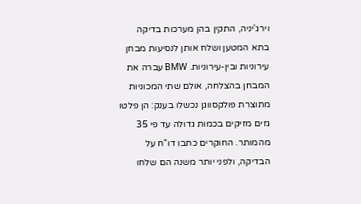וירג'יניה, התקין בהן מערכות בדיקה בתא המטען ושלח אותן לנסיעות מבחן עירוניות ובין-עירוניות. BMW עברה את המבחן בהצלחה, אולם שתי המכוניות מתוצרת פולקסווגן נכשלו בענק: הן פלטו גזים מזיקים בכמות גדולה עד פי 35 מהמותר. החוקרים כתבו דו"ח על הבדיקה, ולפני יותר משנה הם שלחו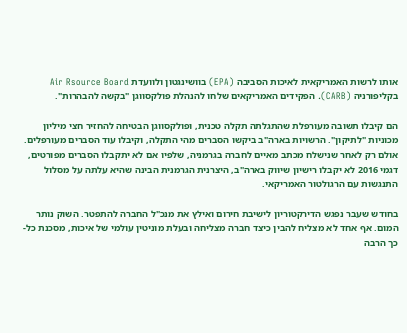אותו לרשות האמריקאית לאיכות הסביבה (EPA) בוושינגטון ולוועדת Air Rsource Board בקליפורניה (CARB). הפקידים האמריקאים שלחו להנהלת פולקסווגן "בקשה להבהרות".

הם קיבלו תשובה מעורפלת שהתגלתה תקלה טכנית, ופולקסווגן הבטיחה להחזיר חצי מיליון מכוניות "לתיקון". הרשויות בארה"ב ביקשו הסברים מהי התקלה, וקיבלו עוד הסברים מעורפלים. אולם רק לאחר שנישלח מכתב מאיים לחברה בגרמניה, שלפיו אם לא יתקבלו הסברים מפורטים, דגמי 2016 לא יקבלו רישיון שיווק בארה"ב, היצרנית הגרמנית הבינה שהיא עלתה על מסלול התנגשות עם הרגולטור האמריקאי.

בחודש שעבר נפגש הדירקטוריון לישיבת חירום ואילץ את מנכ"ל החברה להתפטר. השוק נותר המום. אף אחד לא מצליח להבין כיצד חברה מצליחה ובעלת מוניטין עולמי של איכות, מסכנת כל-כך הרבה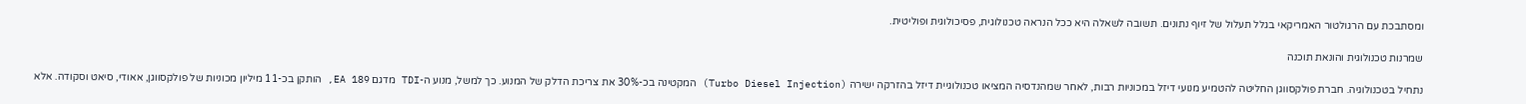ומסתבכת עם הרגולטור האמריקאי בגלל תעלול של זיוף נתונים. תשובה לשאלה היא ככל הנראה טכנולוגית, פסיכולוגית ופוליטית.

שמרנות טכנולוגית והונאת תוכנה

נתחיל בטכנולוגיה. חברת פולקסווגן החליטה להטמיע מנועי דיזל במכוניות רבות, לאחר שמהנדסיה המציאו טכנולוגיית דיזל בהזרקה ישירה (Turbo Diesel Injection) המקטינה בכ-30% את צריכת הדלק של המנוע. כך למשל, מנוע ה-TDI מדגם EA 189, הותקן בכ-11 מיליון מכוניות של פולקסווגן, אאודי, סיאט וסקודה. אלא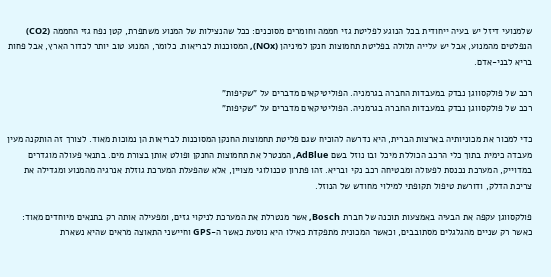שלמנועי דיזל יש בעיה ייחודית בכל הנוגע לפליטת גזי חממה וחומרים מסוכנים: ככל שהנצילות של המנוע משתפרת, קטן נפח גזי החממה (CO2) הנפלטים מהמנוע, אבל יש עלייה תלולה בפליטת תחמוצות חנקן למיניהן (NOx), המסוכנות לבריאות. כלומר, המנוע טוב יותר לכדור הארץ, אבל פחות בריא לבני-אדם.

רכב של פולקסווגן נבדק במעבדות החברה בגרמניה. הפוליטיקאים מדברים על "שקיפות"
רכב של פולקסווגן נבדק במעבדות החברה בגרמניה. הפוליטיקאים מדברים על "שקיפות"

כדי למכור את מכוניותיה בארצות הברית, היא נדרשה להוכיח שגם פליטת תחמוצות החנקן המסוכנות לבריאות הן נמוכות מאוד. לצורך זה הותקנה מעין מעבדה כימית בתוך כלי הרכב הכוללת מיכל ובו נוזל בשם AdBlue, המנטרל את תחמוצות החנקן ופולט אותן בצורת מים. בתנאי פעולה מוגדרים במדוייק, המערכת נכנסת לפעולה ומבטיחה רכב נקי ובריא. זהו פתרון טכנולוגי מצויין, אלא שהפעלת המערכת גוזלת אנרגיה מהמנוע ומגדילה את צריכת הדלק, ודורשת טיפול תקופתי למילוי מחודש של הנוזל.

פולקסווגן עקפה את הבעיה באמצעות תוכנה של חברת Bosch, אשר מנטרלת את המערכת לניקוי גזים, ומפעילה אותה רק בתנאים מיוחדים מאוד: כאשר רק שניים מהגלגלים מסתובבים, וכאשר המכונית מתפקדת כאילו היא נוסעת כאשר ה-GPS וחיישני התאוצה מראים שהיא נשארת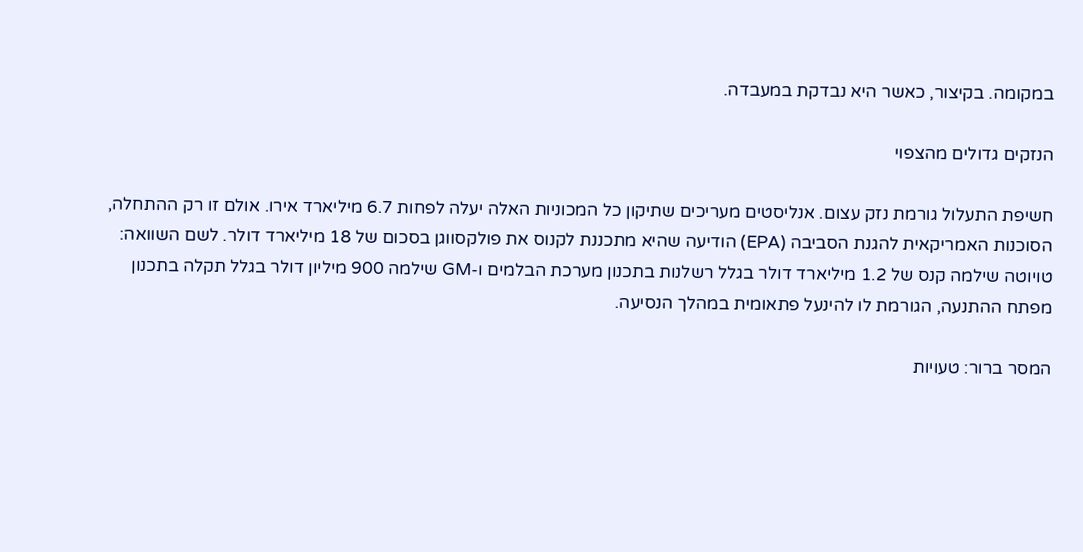במקומה. בקיצור, כאשר היא נבדקת במעבדה.

הנזקים גדולים מהצפוי

חשיפת התעלול גורמת נזק עצום. אנליסטים מעריכים שתיקון כל המכוניות האלה יעלה לפחות 6.7 מיליארד אירו. אולם זו רק ההתחלה, הסוכנות האמריקאית להגנת הסביבה (EPA) הודיעה שהיא מתכננת לקנוס את פולקסווגן בסכום של 18 מיליארד דולר. לשם השוואה: טויוטה שילמה קנס של 1.2 מיליארד דולר בגלל רשלנות בתכנון מערכת הבלמים ו-GM שילמה 900 מיליון דולר בגלל תקלה בתכנון מפתח ההתנעה, הגורמת לו להינעל פתאומית במהלך הנסיעה.

המסר ברור: טעויות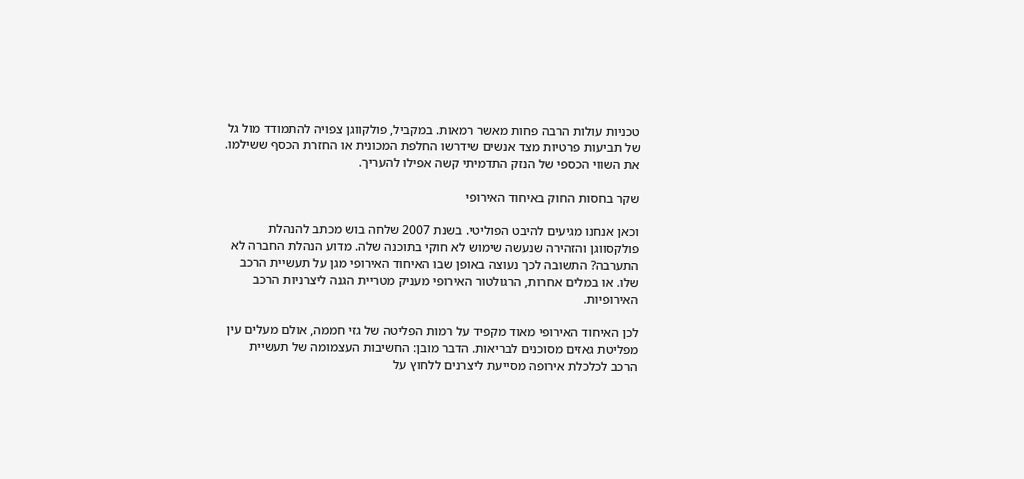טכניות עולות הרבה פחות מאשר רמאות. במקביל, פולקווגן צפויה להתמודד מול גל של תביעות פרטיות מצד אנשים שידרשו החלפת המכונית או החזרת הכסף ששילמו. את השווי הכספי של הנזק התדמיתי קשה אפילו להעריך.

שקר בחסות החוק באיחוד האירופי

וכאן אנחנו מגיעים להיבט הפוליטי. בשנת 2007 שלחה בוש מכתב להנהלת פולקסווגן והזהירה שנעשה שימוש לא חוקי בתוכנה שלה. מדוע הנהלת החברה לא התערבה? התשובה לכך נעוצה באופן שבו האיחוד האירופי מגן על תעשיית הרכב שלו. או במלים אחרות, הרגולטור האירופי מעניק מטריית הגנה ליצרניות הרכב האירופיות.

לכן האיחוד האירופי מאוד מקפיד על רמות הפליטה של גזי חממה, אולם מעלים עין מפליטת גאזים מסוכנים לבריאות. הדבר מובן: החשיבות העצמומה של תעשיית הרכב לכלכלת אירופה מסייעת ליצרנים ללחוץ על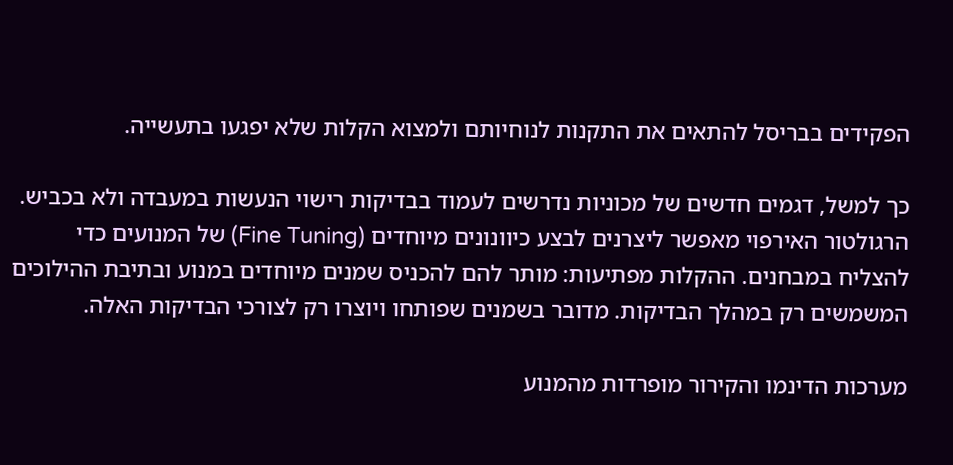הפקידים בבריסל להתאים את התקנות לנוחיותם ולמצוא הקלות שלא יפגעו בתעשייה.

כך למשל, דגמים חדשים של מכוניות נדרשים לעמוד בבדיקות רישוי הנעשות במעבדה ולא בכביש. הרגולטור האירפוי מאפשר ליצרנים לבצע כיוונונים מיוחדים (Fine Tuning) של המנועים כדי להצליח במבחנים. ההקלות מפתיעות: מותר להם להכניס שמנים מיוחדים במנוע ובתיבת ההילוכים המשמשים רק במהלך הבדיקות. מדובר בשמנים שפותחו ויוצרו רק לצורכי הבדיקות האלה.

מערכות הדינמו והקירור מופרדות מהמנוע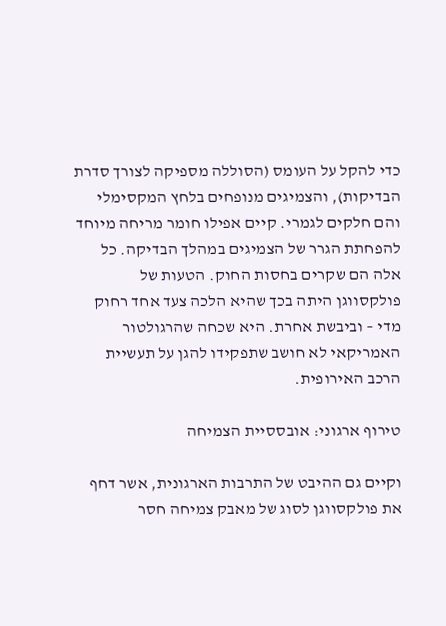כדי להקל על העומס (הסוללה מספיקה לצורך סדרת הבדיקות), והצמיגים מנופחים בלחץ המקסימלי והם חלקים לגמרי. קיים אפילו חומר מריחה מיוחד להפחתת הגרר של הצמיגים במהלך הבדיקה. כל אלה הם שקרים בחסות החוק. הטעות של פולקסווגן היתה בכך שהיא הלכה צעד אחד רחוק מדי – וביבשת אחרת. היא שכחה שהרגולטור האמריקאי לא חושב שתפקידו להגן על תעשיית הרכב האירופית.

טירוף ארגוני: אובססיית הצמיחה

וקיים גם ההיבט של התרבות הארגונית, אשר דחף את פולקסווגן לסוג של מאבק צמיחה חסר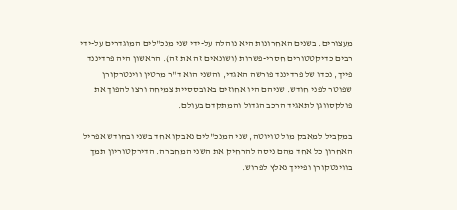מעצורים. בשנים האחרונות היא נוהלה על-ידי שני מנכ"לים המוגדרים על-ידי רבים כדיקטטורים חסרי-פשרות (ושונאים זה את זה). הראשון היה פרדיננד פייך, נכדו של פרדיננד פורשה האגדי, והשני הוא ד"ר מרטין ווינטרקורן שפוטר לפני חודש. שניהם היו אחוזים באובססיית צמיחה ורצו להפוך את פולקסווגן לתאגיד הרכב הגדול והמתקדם בעולם.

במקביל למאבק מול טויוטה, שני המנכ"לים נאבקו אחד בשני ובחודש אפריל האחרון כל אחד מהם ניסה להרחיק את השני המחברה. הדירקטוריון תמך בווינטקורן ופיייך נאלץ לפרוש.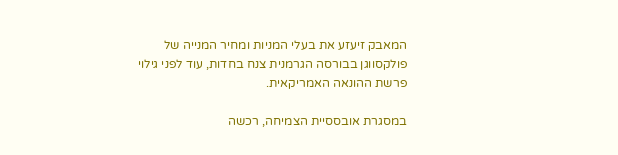המאבק זיעזע את בעלי המניות ומחיר המנייה של פולקסווגן בבורסה הגרמנית צנח בחדות, עוד לפני גילוי פרשת ההונאה האמריקאית.

במסגרת אובססיית הצמיחה, רכשה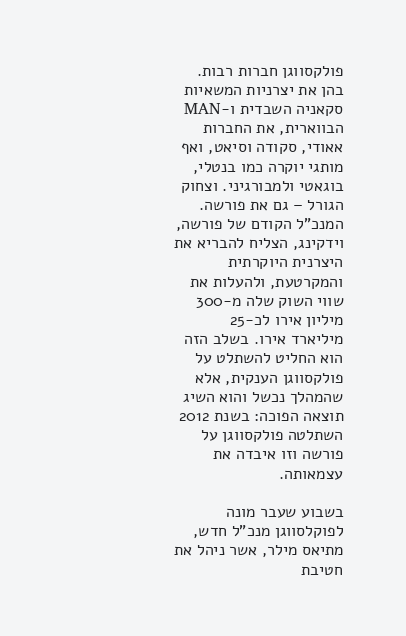פולקסווגן חברות רבות. בהן את יצרניות המשאיות סקאניה השבדית ו-MAN הבווארית, את החברות אאודי, סקודה וסיאט, ואף מותגי יוקרה כמו בנטלי, בוגאטי ולמבורגיני. וצחוק הגורל – גם את פורשה. המנכ"ל הקודם של פורשה, וידקינג, הצליח להבריא את היצרנית היוקרתית והמקרטעת, ולהעלות את שווי השוק שלה מ-300 מיליון אירו לכ-25 מיליארד אירו. בשלב הזה הוא החליט להשתלט על פולקסווגן הענקית, אלא שהמהלך נכשל והוא השיג תוצאה הפוכה: בשנת 2012 השתלטה פולקסווגן על פורשה וזו איבדה את עצמאותה.

בשבוע שעבר מונה לפוקלסווגן מנכ"ל חדש, מתיאס מילר, אשר ניהל את חטיבת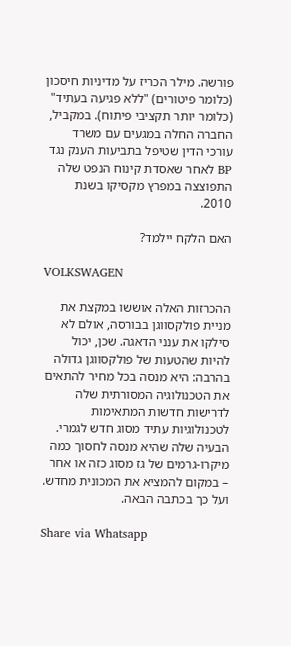פורשה. מילר הכריז על מדיניות חיסכון (כלומר פיטורים) "ללא פגיעה בעתיד" (כלומר יותר תקציבי פיתוח). במקביל, החברה החלה במגעים עם משרד עורכי הדין שטיפל בתביעות הענק נגד BP לאחר שאסדת קינוח הנפט שלה התפוצצה במפרץ מקסיקו בשנת 2010.

האם הלקח יילמד?

VOLKSWAGEN

ההכרזות האלה אוששו במקצת את מניית פולקסווגן בבורסה, אולם לא סילקו את ענני הדאגה. שכן, יכול להיות שהטעות של פולקסווגן גדולה בהרבה: היא מנסה בכל מחיר להתאים את הטכנולוגיה המסורתית שלה לדרישות חדשות המתאימות לטכנולוגיות עתיד מסוג חדש לגמרי. הבעיה שלה שהיא מנסה לחסוך כמה מיקרו-גרמים של גז מסוג כזה או אחר – במקום להמציא את המכונית מחדש. ועל כך בכתבה הבאה.

Share via Whatsapp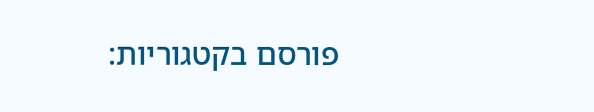פורסם בקטגוריות: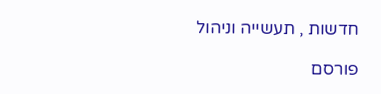חדשות , תעשייה וניהול

פורסם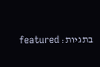בתגיות: featured